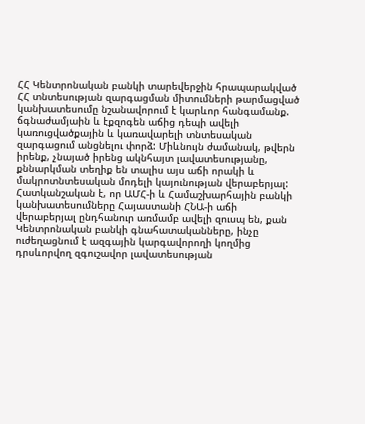ՀՀ Կենտրոնական բանկի տարեվերջին հրապարակված ՀՀ տնտեսության զարգացման միտումների թարմացված կանխատեսումը նշանավորում է կարևոր հանգամանք. ճգնաժամյաին և էքզոգեն աճից դեպի ավելի կառուցվածքային և կառավարելի տնտեսական զարգացում անցնելու փորձ: Միևնույն ժամանակ, թվերն իրենք, չնայած իրենց ակնհայտ լավատեսությանը, քննարկման տեղիք են տալիս այս աճի որակի և մակրոտնտեսական մոդելի կայունության վերաբերյալ:
Հատկանշական է, որ ԱՄՀ-ի և Համաշխարհային բանկի կանխատեսումները Հայաստանի ՀՆԱ-ի աճի վերաբերյալ ընդհանուր առմամբ ավելի զուսպ են, քան Կենտրոնական բանկի գնահատականները, ինչը ուժեղացնում է ազգային կարգավորողի կողմից դրսևորվող զգուշավոր լավատեսության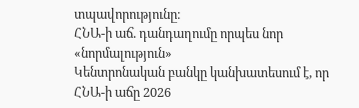տպավորությունը։
ՀՆԱ-ի աճ. դանդաղումը որպես նոր «նորմալություն»
Կենտրոնական բանկը կանխատեսում է, որ ՀՆԱ-ի աճը 2026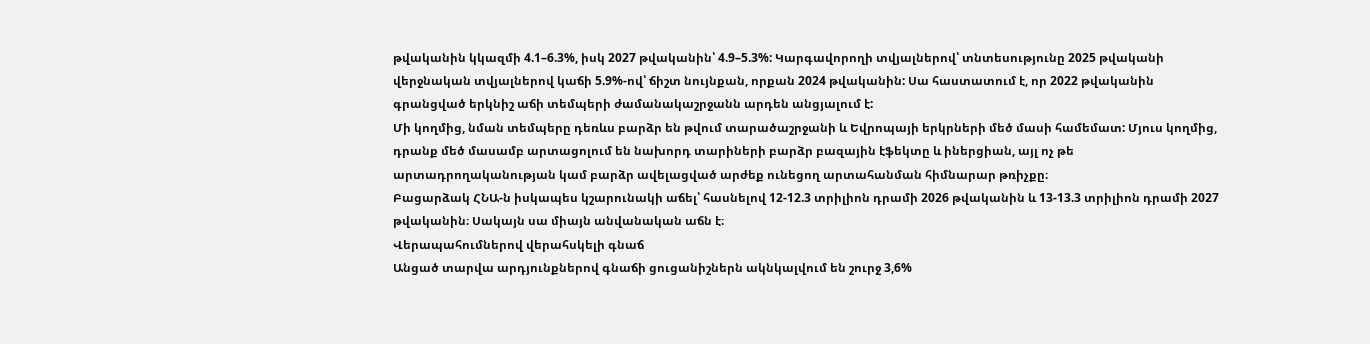թվականին կկազմի 4.1–6.3%, իսկ 2027 թվականին՝ 4.9–5.3%: Կարգավորողի տվյալներով՝ տնտեսությունը 2025 թվականի վերջնական տվյալներով կաճի 5.9%-ով՝ ճիշտ նույնքան, որքան 2024 թվականին: Սա հաստատում է, որ 2022 թվականին գրանցված երկնիշ աճի տեմպերի ժամանակաշրջանն արդեն անցյալում է:
Մի կողմից, նման տեմպերը դեռևս բարձր են թվում տարածաշրջանի և Եվրոպայի երկրների մեծ մասի համեմատ: Մյուս կողմից, դրանք մեծ մասամբ արտացոլում են նախորդ տարիների բարձր բազային էֆեկտը և իներցիան, այլ ոչ թե արտադրողականության կամ բարձր ավելացված արժեք ունեցող արտահանման հիմնարար թռիչքը։
Բացարձակ ՀՆԱ-ն իսկապես կշարունակի աճել՝ հասնելով 12-12.3 տրիլիոն դրամի 2026 թվականին և 13-13.3 տրիլիոն դրամի 2027 թվականին։ Սակայն սա միայն անվանական աճն է։
Վերապահումներով վերահսկելի գնաճ
Անցած տարվա արդյունքներով գնաճի ցուցանիշներն ակնկալվում են շուրջ 3,6%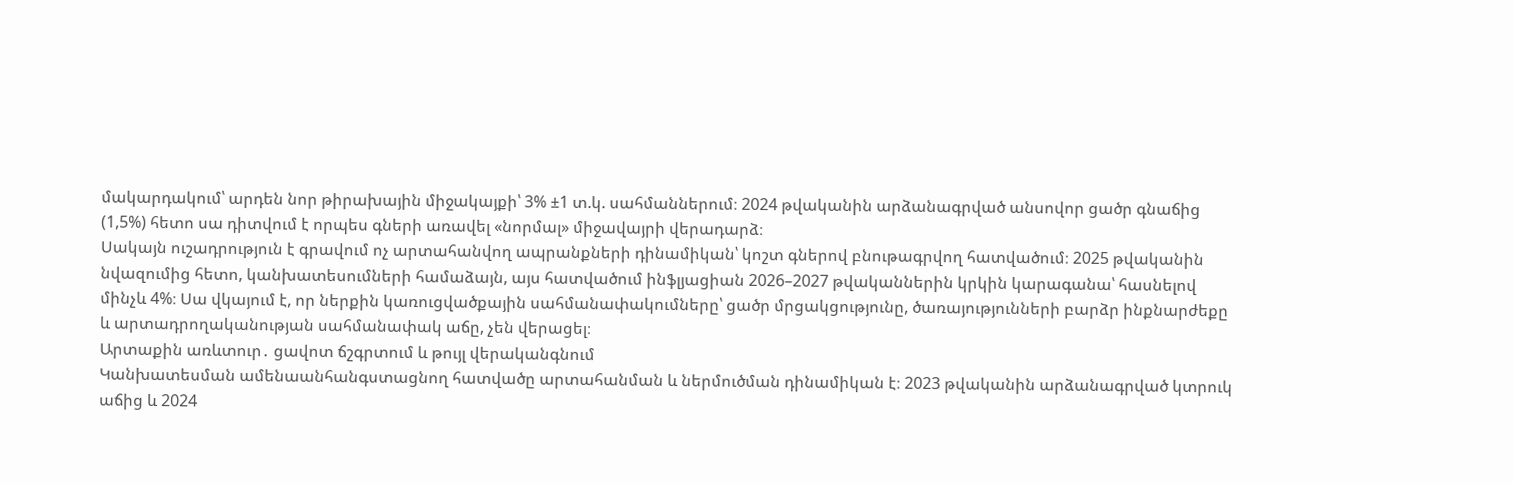մակարդակում՝ արդեն նոր թիրախային միջակայքի՝ 3% ±1 տ.կ. սահմաններում։ 2024 թվականին արձանագրված անսովոր ցածր գնաճից (1,5%) հետո սա դիտվում է որպես գների առավել «նորմալ» միջավայրի վերադարձ։
Սակայն ուշադրություն է գրավում ոչ արտահանվող ապրանքների դինամիկան՝ կոշտ գներով բնութագրվող հատվածում։ 2025 թվականին նվազումից հետո, կանխատեսումների համաձայն, այս հատվածում ինֆլյացիան 2026–2027 թվականներին կրկին կարագանա՝ հասնելով մինչև 4%։ Սա վկայում է, որ ներքին կառուցվածքային սահմանափակումները՝ ցածր մրցակցությունը, ծառայությունների բարձր ինքնարժեքը և արտադրողականության սահմանափակ աճը, չեն վերացել։
Արտաքին առևտուր․ ցավոտ ճշգրտում և թույլ վերականգնում
Կանխատեսման ամենաանհանգստացնող հատվածը արտահանման և ներմուծման դինամիկան է։ 2023 թվականին արձանագրված կտրուկ աճից և 2024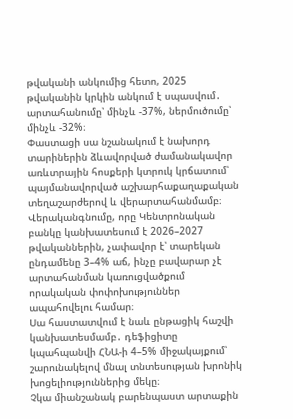թվականի անկումից հետո, 2025 թվականին կրկին անկում է սպասվում․ արտահանումը՝ մինչև -37%, ներմուծումը՝ մինչև -32%։
Փաստացի սա նշանակում է նախորդ տարիներին ձևավորված ժամանակավոր առևտրային հոսքերի կտրուկ կրճատում՝ պայմանավորված աշխարհաքաղաքական տեղաշարժերով և վերարտահանմամբ։ Վերականգնումը, որը Կենտրոնական բանկը կանխատեսում է 2026–2027 թվականներին, չափավոր է՝ տարեկան ընդամենը 3–4% աճ, ինչը բավարար չէ արտահանման կառուցվածքում որակական փոփոխություններ ապահովելու համար։
Սա հաստատվում է նաև ընթացիկ հաշվի կանխատեսմամբ․ դեֆիցիտը կպահպանվի ՀՆԱ-ի 4–5% միջակայքում՝ շարունակելով մնալ տնտեսության խրոնիկ խոցելիություններից մեկը։
Չկա միանշանակ բարենպաստ արտաքին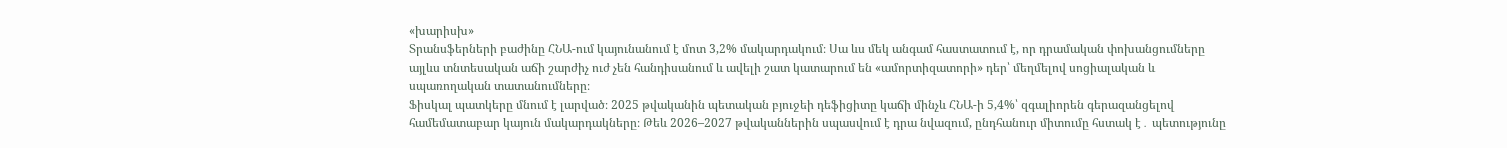«խարիսխ»
Տրանսֆերների բաժինը ՀՆԱ-ում կայունանում է մոտ 3,2% մակարդակում։ Սա ևս մեկ անգամ հաստատում է, որ դրամական փոխանցումները այլևս տնտեսական աճի շարժիչ ուժ չեն հանդիսանում և ավելի շատ կատարում են «ամորտիզատորի» դեր՝ մեղմելով սոցիալական և սպառողական տատանումները։
Ֆիսկալ պատկերը մնում է լարված։ 2025 թվականին պետական բյուջեի դեֆիցիտը կաճի մինչև ՀՆԱ-ի 5,4%՝ զգալիորեն գերազանցելով համեմատաբար կայուն մակարդակները։ Թեև 2026–2027 թվականներին սպասվում է դրա նվազում, ընդհանուր միտումը հստակ է․ պետությունը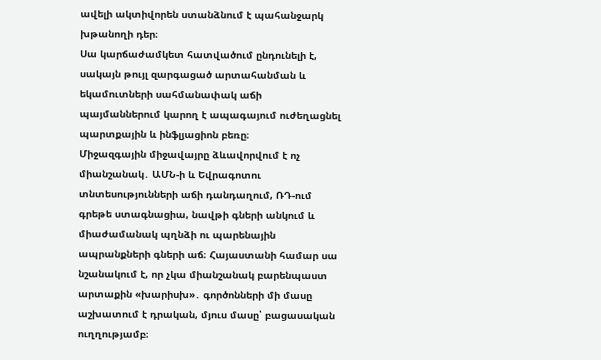ավելի ակտիվորեն ստանձնում է պահանջարկ խթանողի դեր։
Սա կարճաժամկետ հատվածում ընդունելի է, սակայն թույլ զարգացած արտահանման և եկամուտների սահմանափակ աճի պայմաններում կարող է ապագայում ուժեղացնել պարտքային և ինֆլյացիոն բեռը։
Միջազգային միջավայրը ձևավորվում է ոչ միանշանակ․ ԱՄՆ-ի և Եվրագոտու տնտեսությունների աճի դանդաղում, ՌԴ-ում գրեթե ստագնացիա, նավթի գների անկում և միաժամանակ պղնձի ու պարենային ապրանքների գների աճ։ Հայաստանի համար սա նշանակում է, որ չկա միանշանակ բարենպաստ արտաքին «խարիսխ»․ գործոնների մի մասը աշխատում է դրական, մյուս մասը՝ բացասական ուղղությամբ։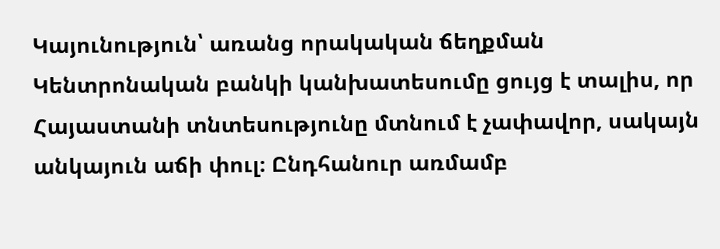Կայունություն՝ առանց որակական ճեղքման
Կենտրոնական բանկի կանխատեսումը ցույց է տալիս, որ Հայաստանի տնտեսությունը մտնում է չափավոր, սակայն անկայուն աճի փուլ։ Ընդհանուր առմամբ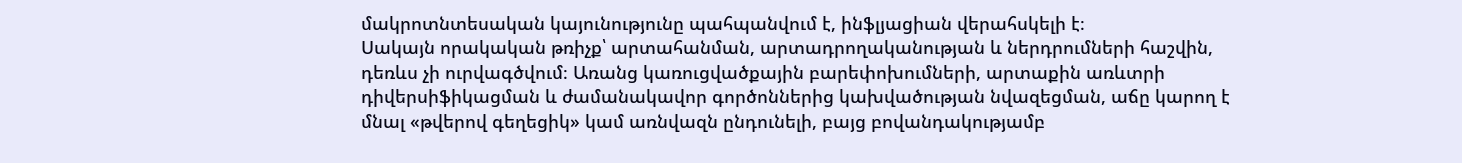մակրոտնտեսական կայունությունը պահպանվում է, ինֆլյացիան վերահսկելի է։
Սակայն որակական թռիչք՝ արտահանման, արտադրողականության և ներդրումների հաշվին, դեռևս չի ուրվագծվում։ Առանց կառուցվածքային բարեփոխումների, արտաքին առևտրի դիվերսիֆիկացման և ժամանակավոր գործոններից կախվածության նվազեցման, աճը կարող է մնալ «թվերով գեղեցիկ» կամ առնվազն ընդունելի, բայց բովանդակությամբ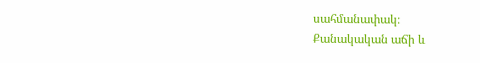սահմանափակ։
Քանակական աճի և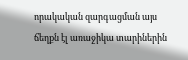որակական զարգացման այս ճեղքն էլ առաջիկա տարիներին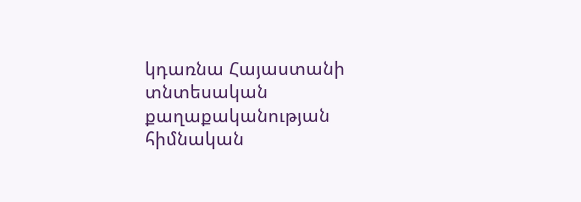կդառնա Հայաստանի տնտեսական քաղաքականության հիմնական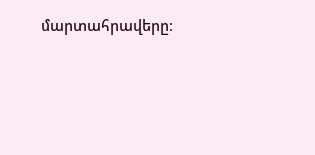մարտահրավերը։